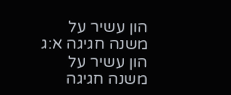הון עשיר על משנה חגיגה א:ג
הון עשיר על משנה חגיגה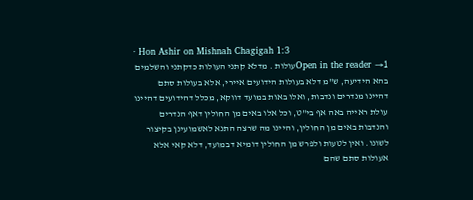· Hon Ashir on Mishnah Chagigah 1:3
Open in the reader →1עולות . מדלא קתני העולות כדקתני והשלמים בהא הידיעה, ש"מ דלא בעולות הידועים איירי, אלא בעולות סתם דהיינו מנדרים ונדבות, ואלו באות במועד דווקא, מכלל דהידועים דהיינו עולת ראייה באה אף בי"ט, וכל אלו באים מן החולין דאף הנדרים והנדבות באים מן החולין, והיינו מה שרצה התנא לאשמועינן בקיצור לשונו. ואין לטעות ולפרש מן החולין דומיא דבמועד, דלא קאי אלא אעולות סתם שהם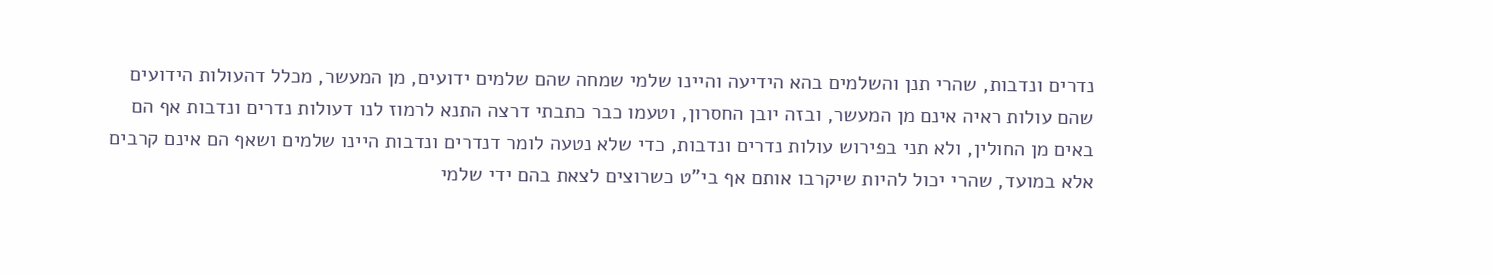נדרים ונדבות, שהרי תנן והשלמים בהא הידיעה והיינו שלמי שמחה שהם שלמים ידועים, מן המעשר, מכלל דהעולות הידועים שהם עולות ראיה אינם מן המעשר, ובזה יובן החסרון, וטעמו כבר כתבתי דרצה התנא לרמוז לנו דעולות נדרים ונדבות אף הם באים מן החולין, ולא תני בפירוש עולות נדרים ונדבות, כדי שלא נטעה לומר דנדרים ונדבות היינו שלמים ושאף הם אינם קרבים אלא במועד, שהרי יכול להיות שיקרבו אותם אף בי"ט כשרוצים לצאת בהם ידי שלמי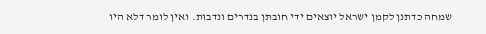שמחה כדתנן לקמן ישראל יוצאים ידי חובתן בנדרים ונדבות. ואין לומר דלא היו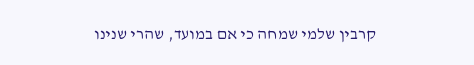קרבין שלמי שמחה כי אם במועד, שהרי שנינו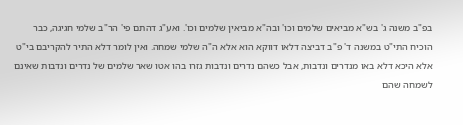בפ"ב משנה ג' בש"א מביאים שלמים וכו' ובה"א מביאין שלמים וכו'. ואע"ג דהתם פי' הר"ב שלמי חגיגה, כבר הוכיח התי"ט במשנה ד' פ"ב דביצה דלאו דווקא הוא אלא ה"ה שלמי שמחה. ואין לומר דלא התיר להקריבם בי"ט אלא היכא דלא באו מנדרים ונדבות, אבל כשהם נדרים ונדבות גזרו בהו אטו שאר שלמים של נדרים ונדבות שאינם לשמחה שהם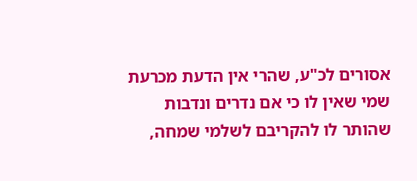אסורים לכ"ע, שהרי אין הדעת מכרעת שמי שאין לו כי אם נדרים ונדבות שהותר לו להקריבם לשלמי שמחה,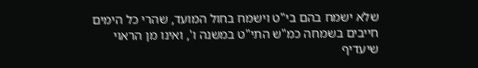שלא ישמח בהם בי"ט וישמח בחול המועד, שהרי כל הימים חייבים בשמחה כמ"ש התי"ט במשנה ו', ואינו מן הראוי שיעדיף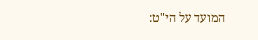המועד על הי"ט: